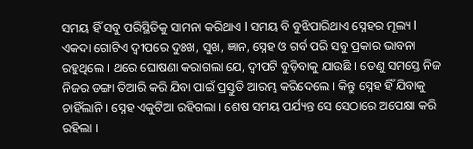ସମୟ ହିଁ ସବୁ ପରିସ୍ଥିତିକୁ ସାମନା କରିଥାଏ l ସମୟ ବି ବୁଝିପାରିଥାଏ ସ୍ନେହର ମୂଲ୍ୟ l ଏକଦା ଗୋଟିଏ ଦ୍ୱୀପରେ ଦୁଃଖ, ସୁଖ, ଜ୍ଞାନ, ସ୍ନେହ ଓ ଗର୍ବ ପରି ସବୁ ପ୍ରକାର ଭାବନା ରହୁଥିଲେ । ଥରେ ଘୋଷଣା କରାଗଲା ଯେ, ଦ୍ୱୀପଟି ବୁଡ଼ିବାକୁ ଯାଉଛି । ତେଣୁ ସମସ୍ତେ ନିଜ ନିଜର ଡଙ୍ଗା ତିଆରି କରି ଯିବା ପାଇଁ ପ୍ରସ୍ତୁତି ଆରମ୍ଭ କରିଦେଲେ । କିନ୍ତୁ ସ୍ନେହ ହିଁ ଯିବାକୁ ଚାହିଁଲାନି । ସ୍ନେହ ଏକୁଟିଆ ରହିଗଲା । ଶେଷ ସମୟ ପର୍ଯ୍ୟନ୍ତ ସେ ସେଠାରେ ଅପେକ୍ଷା କରି ରହିଲା ।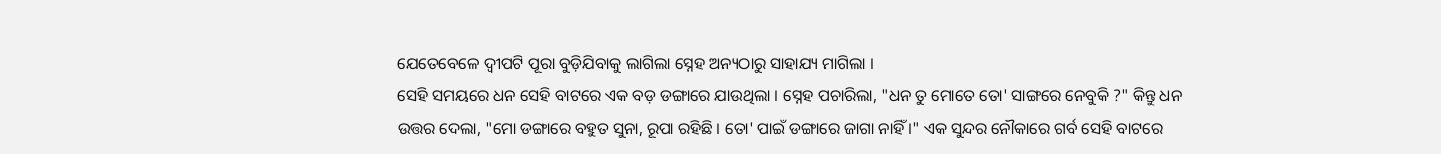ଯେତେବେଳେ ଦ୍ୱୀପଟି ପୂରା ବୁଡ଼ିଯିବାକୁ ଲାଗିଲା ସ୍ନେହ ଅନ୍ୟଠାରୁ ସାହାଯ୍ୟ ମାଗିଲା ।
ସେହି ସମୟରେ ଧନ ସେହି ବାଟରେ ଏକ ବଡ଼ ଡଙ୍ଗାରେ ଯାଉଥିଲା । ସ୍ନେହ ପଚାରିଲା, "ଧନ ତୁ ମୋତେ ତୋ' ସାଙ୍ଗରେ ନେବୁକି ?" କିନ୍ତୁ ଧନ ଉତ୍ତର ଦେଲା, "ମୋ ଡଙ୍ଗାରେ ବହୁତ ସୁନା, ରୂପା ରହିଛି । ତୋ' ପାଇଁ ଡଙ୍ଗାରେ ଜାଗା ନାହିଁ ।" ଏକ ସୁନ୍ଦର ନୌକାରେ ଗର୍ବ ସେହି ବାଟରେ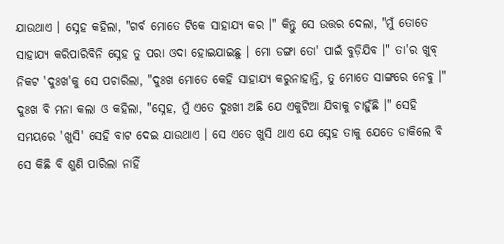ଯାଉଥାଏ । ସ୍ନେହ କହିଲା, "ଗର୍ବ ମୋତେ ଟିକେ ସାହାଯ୍ୟ କର ।" କିନ୍ତୁ ସେ ଉତ୍ତର ଦେଲା, "ମୁଁ ତୋତେ ସାହାଯ୍ୟ କରିପାରିବିନି ସ୍ନେହ ତୁ ପରା ଓଦା ହୋଇଯାଇଛୁ । ମୋ ଡଙ୍ଗା ତୋ' ପାଇଁ ବୁଡ଼ିଯିବ ।" ତା'ର ଖୁବ୍ ନିକଟ 'ଦୁଃଖ'କୁ ସେ ପଚାରିଲା, "ଦୁଃଖ ମୋତେ କେହି ସାହାଯ୍ୟ କରୁନାହାନ୍ତି, ତୁ ମୋତେ ସାଙ୍ଗରେ ନେବୁ ।" ଦୁଃଖ ବି ମନା କଲା ଓ କହିଲା, "ସ୍ନେହ, ମୁଁ ଏତେ ଦୁଃଖୀ ଅଛି ଯେ ଏକୁଟିଆ ଯିବାକୁ ଚାହୁଁଛି ।" ସେହି ସମୟରେ 'ଖୁସି' ସେହି ବାଟ ଦେଇ ଯାଉଥାଏ । ସେ ଏତେ ଖୁସି ଥାଏ ଯେ ସ୍ନେହ ତାକୁ ଯେତେ ଡାକିଲେ ବି ସେ କିଛି ବି ଶୁଣି ପାରିଲା ନାହିଁ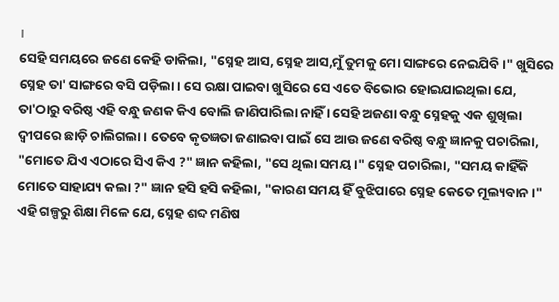।
ସେହି ସମୟରେ ଜଣେ କେହି ଡାକିଲା, "ସ୍ନେହ ଆସ, ସ୍ନେହ ଆସ,ମୁଁ ତୁମକୁ ମୋ ସାଙ୍ଗରେ ନେଇଯିବି ।" ଖୁସିରେ ସ୍ନେହ ତା' ସାଙ୍ଗରେ ବସି ପଡ଼ିଲା । ସେ ରକ୍ଷା ପାଇବା ଖୁସିରେ ସେ ଏତେ ବିଭୋର ହୋଇଯାଇଥିଲା ଯେ, ତା'ଠାରୁ ବରିଷ୍ଠ ଏହି ବନ୍ଧୁ ଜଣକ କିଏ ବୋଲି ଜାଣିପାରିଲା ନାହିଁ । ସେହି ଅଜଣା ବନ୍ଧୁ ସ୍ନେହକୁ ଏକ ଶୁଖିଲା ଦ୍ୱୀପରେ ଛାଡ଼ି ଚାଲିଗଲା । ତେବେ କୃତଜ୍ଞତା ଜଣାଇବା ପାଇଁ ସେ ଆଉ ଜଣେ ବରିଷ୍ଠ ବନ୍ଧୁ ଜ୍ଞାନକୁ ପଚାରିଲା, "ମୋତେ ଯିଏ ଏଠାରେ ସିଏ କିଏ ?" ଜ୍ଞାନ କହିଲା, "ସେ ଥିଲା ସମୟ ।" ସ୍ନେହ ପଚାରିଲା, "ସମୟ କାହିଁକି ମୋତେ ସାହାଯ୍ୟ କଲା ?" ଜ୍ଞାନ ହସି ହସି କହିଲା, "କାରଣ ସମୟ ହିଁ ବୁଝିପାରେ ସ୍ନେହ କେତେ ମୂଲ୍ୟବାନ ।"
ଏହି ଗଳ୍ପରୁ ଶିକ୍ଷା ମିଳେ ଯେ, ସ୍ନେହ ଶବ୍ଦ ମଣିଷ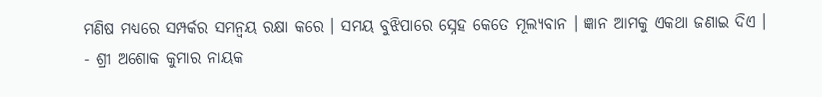ମଣିଷ ମଧ୍ୟରେ ସମ୍ପର୍କର ସମନ୍ୱୟ ରକ୍ଷା କରେ । ସମୟ ବୁଝିପାରେ ସ୍ନେହ କେତେ ମୂଲ୍ୟବାନ । ଜ୍ଞାନ ଆମକୁ ଏକଥା ଜଣାଇ ଦିଏ ।
- ଶ୍ରୀ ଅଶୋକ କୁମାର ନାୟକ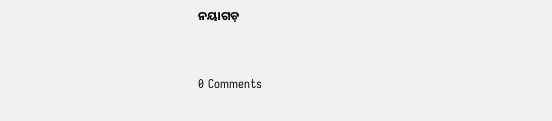ନୟାଗଡ଼


0 Comments